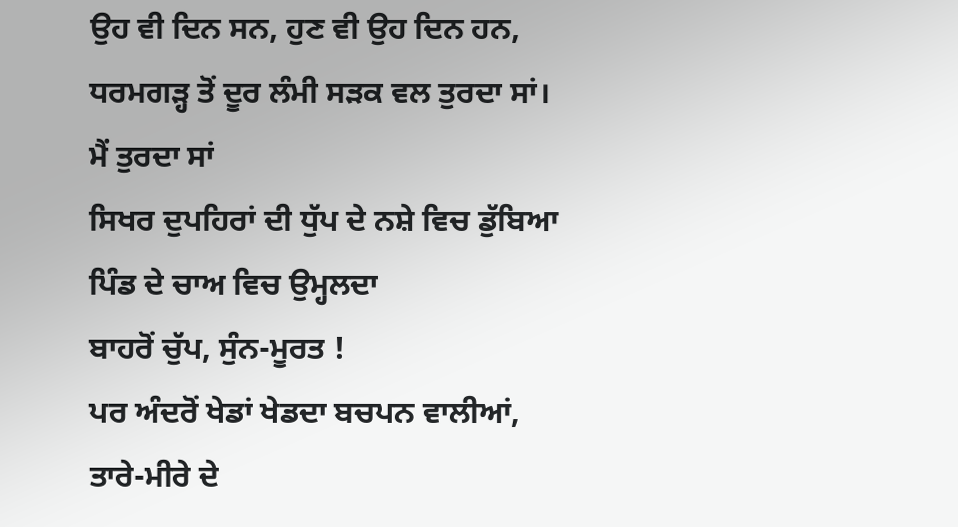ਉਹ ਵੀ ਦਿਨ ਸਨ, ਹੁਣ ਵੀ ਉਹ ਦਿਨ ਹਨ,
ਧਰਮਗੜ੍ਹ ਤੋਂ ਦੂਰ ਲੰਮੀ ਸੜਕ ਵਲ ਤੁਰਦਾ ਸਾਂ।
ਮੈਂ ਤੁਰਦਾ ਸਾਂ
ਸਿਖਰ ਦੁਪਹਿਰਾਂ ਦੀ ਧੁੱਪ ਦੇ ਨਸ਼ੇ ਵਿਚ ਡੁੱਬਿਆ
ਪਿੰਡ ਦੇ ਚਾਅ ਵਿਚ ਉਮ੍ਹਲਦਾ
ਬਾਹਰੋਂ ਚੁੱਪ, ਸੁੰਨ-ਮੂਰਤ !
ਪਰ ਅੰਦਰੋਂ ਖੇਡਾਂ ਖੇਡਦਾ ਬਚਪਨ ਵਾਲੀਆਂ,
ਤਾਰੇ-ਮੀਰੇ ਦੇ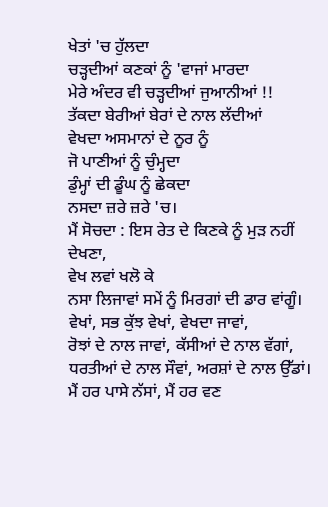ਖੇਤਾਂ 'ਚ ਹੁੱਲਦਾ
ਚੜ੍ਹਦੀਆਂ ਕਣਕਾਂ ਨੂੰ 'ਵਾਜਾਂ ਮਾਰਦਾ
ਮੇਰੇ ਅੰਦਰ ਵੀ ਚੜ੍ਹਦੀਆਂ ਜੁਆਨੀਆਂ !!
ਤੱਕਦਾ ਬੇਰੀਆਂ ਬੇਰਾਂ ਦੇ ਨਾਲ ਲੱਦੀਆਂ
ਵੇਖਦਾ ਅਸਮਾਨਾਂ ਦੇ ਨੂਰ ਨੂੰ
ਜੋ ਪਾਣੀਆਂ ਨੂੰ ਚੁੰਮ੍ਹਦਾ
ਡੁੰਮ੍ਹਾਂ ਦੀ ਡੂੰਘ ਨੂੰ ਛੇਕਦਾ
ਨਸਦਾ ਜ਼ਰੇ ਜ਼ਰੇ 'ਚ।
ਮੈਂ ਸੋਚਦਾ : ਇਸ ਰੇਤ ਦੇ ਕਿਣਕੇ ਨੂੰ ਮੁੜ ਨਹੀਂ ਦੇਖਣਾ,
ਵੇਖ ਲਵਾਂ ਖਲੋ ਕੇ
ਨਸਾ ਲਿਜਾਵਾਂ ਸਮੇਂ ਨੂੰ ਮਿਰਗਾਂ ਦੀ ਡਾਰ ਵਾਂਗੂੰ।
ਵੇਖਾਂ, ਸਭ ਕੁੱਝ ਵੇਖਾਂ, ਵੇਖਦਾ ਜਾਵਾਂ,
ਰੋਝਾਂ ਦੇ ਨਾਲ ਜਾਵਾਂ, ਕੱਸੀਆਂ ਦੇ ਨਾਲ ਵੱਗਾਂ,
ਧਰਤੀਆਂ ਦੇ ਨਾਲ ਸੌਵਾਂ, ਅਰਸ਼ਾਂ ਦੇ ਨਾਲ ਉੱਡਾਂ।
ਮੈਂ ਹਰ ਪਾਸੇ ਨੱਸਾਂ, ਮੈਂ ਹਰ ਵਣ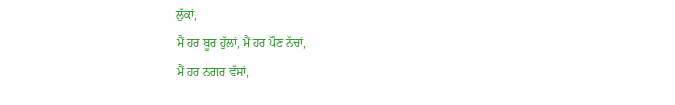ਲੁੱਕਾਂ,
ਮੈਂ ਹਰ ਬੂਰ ਹੁੱਲਾਂ, ਮੈਂ ਹਰ ਪੌਣ ਨੱਚਾਂ,
ਮੈਂ ਹਰ ਨਗਰ ਵੱਸਾਂ,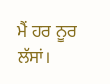ਮੈਂ ਹਰ ਨੂਰ ਲੱਸਾਂ।